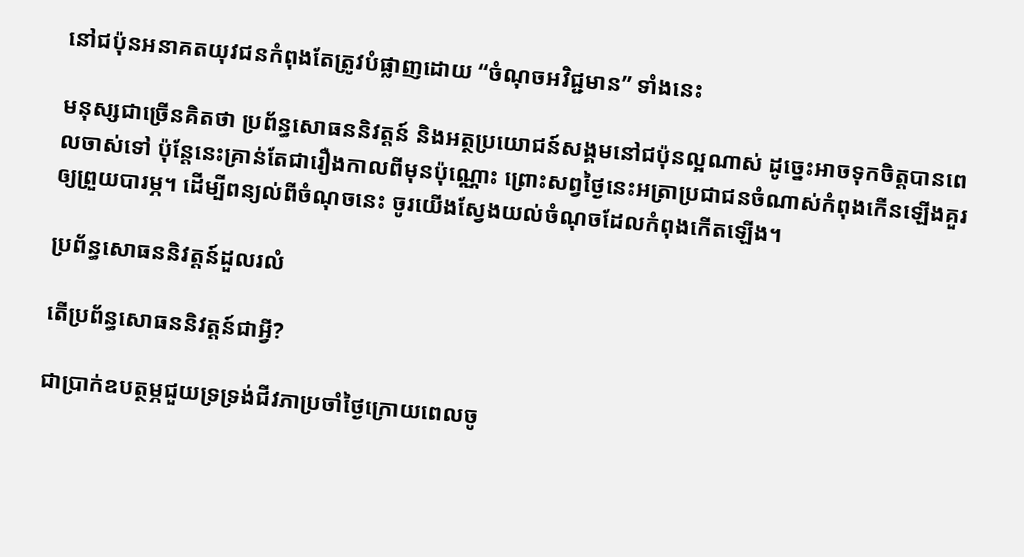នៅជប៉ុនអនាគតយុវជនកំពុងតែត្រូវបំផ្លាញដោយ “ចំណុចអវិជ្ជមាន” ទាំងនេះ

មនុស្សជាច្រើនគិតថា ប្រព័ន្ធសោធននិវត្តន៍ និងអត្ថប្រយោជន៍សង្គមនៅជប៉ុនល្អណាស់ ដូច្នេះអាចទុកចិត្តបានពេលចាស់ទៅ ប៉ុន្តែនេះគ្រាន់តែជារឿងកាលពីមុនប៉ុណ្ណោះ ព្រោះសព្វថ្ងៃនេះអត្រាប្រជាជនចំណាស់កំពុងកើនឡើងគួរឲ្យព្រួយបារម្ភ។ ដើម្បីពន្យល់ពីចំណុចនេះ ចូរយើងស្វែងយល់ចំណុចដែលកំពុងកើតឡើង។

ប្រព័ន្ធសោធននិវត្តន៍ដួលរលំ

តើប្រព័ន្ធសោធននិវត្តន៍ជាអ្វី?

ជាប្រាក់ឧបត្ថម្ភជួយទ្រទ្រង់ជីវភាប្រចាំថ្ងៃក្រោយពេលចូ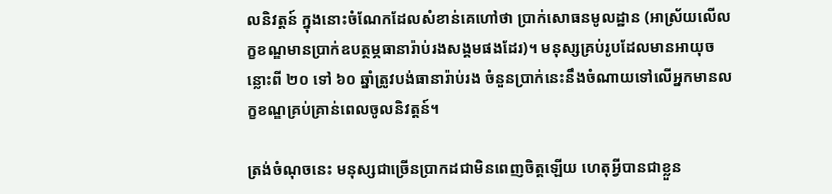លនិវត្តន៍ ក្នុងនោះចំណែកដែលសំខាន់គេហៅថា ប្រាក់សោធនមូលដ្ឋាន (អាស្រ័យលើលក្ខខណ្ឌមានប្រាក់ឧបត្ថម្ភធានារ៉ាប់រងសង្គមផងដែរ)។ មនុស្សគ្រប់រូបដែលមានអាយុចន្លោះពី ២០ ទៅ ៦០ ឆ្នាំត្រូវបង់ធានារ៉ាប់រង ចំនួនប្រាក់នេះនឹងចំណាយទៅលើអ្នកមានលក្ខខណ្ឌគ្រប់គ្រាន់ពេលចូលនិវត្តន៍។

ត្រង់ចំណុចនេះ មនុស្សជាច្រើនប្រាកដជាមិនពេញចិត្តឡើយ ហេតុអ្វីបានជាខ្លួន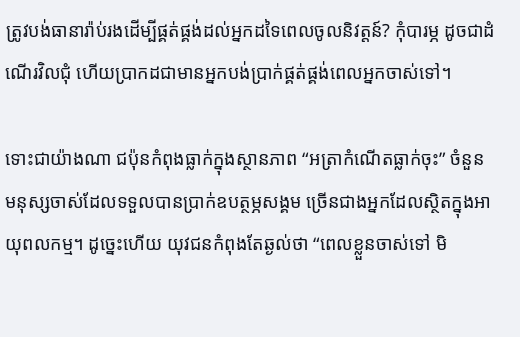ត្រូវបង់ធានារ៉ាប់រងដើម្បីផ្គត់ផ្គង់ដល់អ្នកដទៃពេលចូលនិវត្តន៍? កុំបារម្ភ ដូចជាដំណើរវិលជុំ ហើយប្រាកដជាមានអ្នកបង់ប្រាក់ផ្គត់ផ្គង់ពេលអ្នកចាស់ទៅ។

ទោះជាយ៉ាងណា ជប៉ុនកំពុងធ្លាក់ក្នុងស្ថានភាព “អត្រាកំណើតធ្លាក់ចុះ” ចំនួនមនុស្សចាស់ដែលទទួលបានប្រាក់ឧបត្ថម្ភសង្គម ច្រើនជាងអ្នកដែលស្ថិតក្នុងអាយុពលកម្ម។ ដូច្នេះហើយ យុវជនកំពុងតែឆ្ងល់ថា “ពេលខ្លួនចាស់ទៅ មិ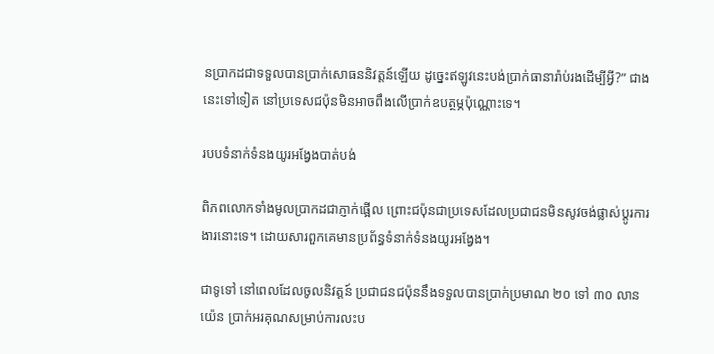នប្រាកដជាទទួលបានប្រាក់សោធននិវត្តន៍ឡើយ ដូច្នេះឥឡូវនេះបង់ប្រាក់ធានារ៉ាប់រងដើម្បីអ្វី?” ជាងនេះទៅទៀត នៅប្រទេសជប៉ុនមិនអាចពឹងលើប្រាក់ឧបត្ថម្ភប៉ុណ្ណោះទេ។

របបទំនាក់ទំនងយូរអង្វែងបាត់បង់

ពិភពលោកទាំងមូលប្រាកដជាភ្ញាក់ផ្អើល ព្រោះជប៉ុនជាប្រទេសដែលប្រជាជនមិនសូវចង់ផ្លាស់ប្តូរការងារនោះទេ។ ដោយសារពួកគេមានប្រព័ន្ធទំនាក់ទំនងយូរអង្វែង។

ជាទូទៅ នៅពេលដែលចូលនិវត្តន៍ ប្រជាជនជប៉ុននឹងទទួលបានប្រាក់ប្រមាណ ២០ ទៅ ៣០ លានយ៉េន ប្រាក់អរគុណសម្រាប់ការលះប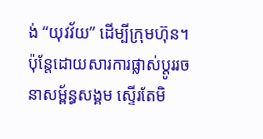ង់ “យុវវ័យ” ដើម្បីក្រុមហ៊ុន។ ប៉ុន្តែដោយសារការផ្លាស់ប្តូររចនាសម្ព័ន្ធសង្គម ស្ទើរតែមិ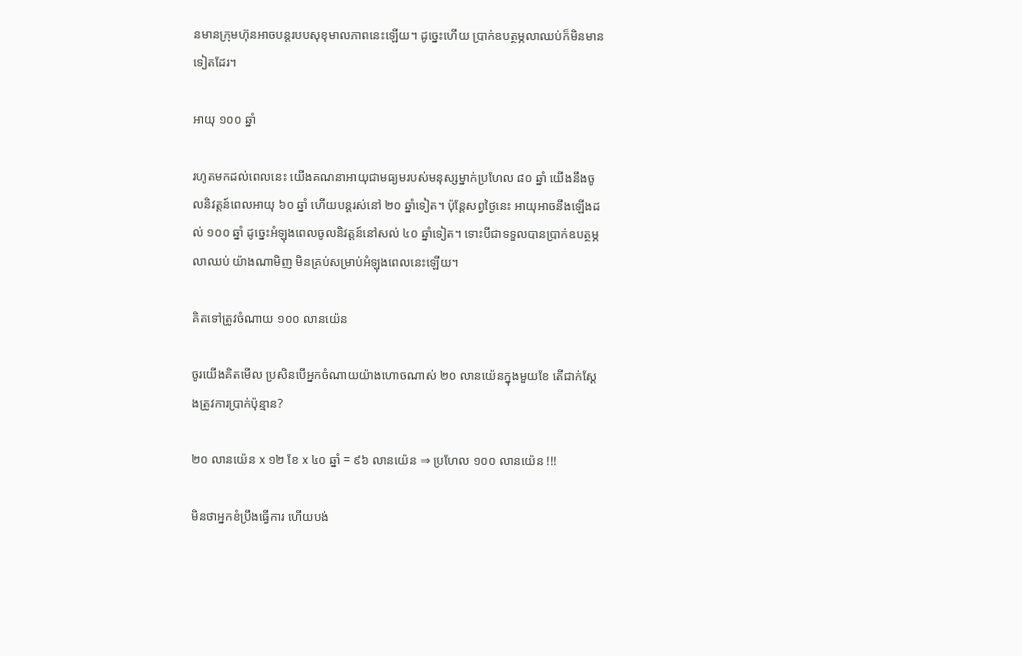នមានក្រុមហ៊ុនអាចបន្តរបបសុខុមាលភាពនេះឡើយ។ ដូច្នេះហើយ ប្រាក់ឧបត្ថម្ភលាឈប់ក៏មិនមានទៀតដែរ។

អាយុ ១០០ ឆ្នាំ

រហូតមកដល់ពេលនេះ យើងគណនាអាយុជាមធ្យមរបស់មនុស្សម្នាក់ប្រហែល ៨០ ឆ្នាំ យើងនឹងចូលនិវត្តន៍ពេលអាយុ ៦០ ឆ្នាំ ហើយបន្តរស់នៅ ២០ ឆ្នាំទៀត។ ប៉ុន្តែសព្វថ្ងៃនេះ អាយុអាចនឹងឡើងដល់ ១០០ ឆ្នាំ ដូច្នេះអំឡុងពេលចូលនិវត្តន៍នៅសល់ ៤០ ឆ្នាំទៀត។ ទោះបីជាទទួលបានប្រាក់ឧបត្ថម្ភលាឈប់ យ៉ាងណាមិញ មិនគ្រប់សម្រាប់អំឡុងពេលនេះឡើយ។

គិតទៅត្រូវចំណាយ ១០០ លានយ៉េន

ចូរយើងគិតមើល ប្រសិនបើអ្នកចំណាយយ៉ាងហោចណាស់ ២០ លានយ៉េនក្នុងមួយខែ តើជាក់ស្តែងត្រូវការប្រាក់ប៉ុន្មាន?

២០ លានយ៉េន x ១២ ខែ x ៤០ ឆ្នាំ = ៩៦ លានយ៉េន ⇒ ប្រហែល ១០០ លានយ៉េន !!!

មិនថាអ្នកខំប្រឹងធ្វើការ ហើយបង់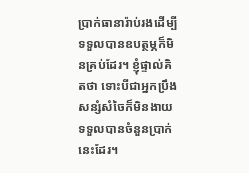ប្រាក់ធានារ៉ាប់រងដើម្បីទទួលបានឧបត្ថម្ភក៏មិនគ្រប់ដែរ។ ខ្ញុំផ្ទាល់គិតថា ទោះបីជាអ្នកប្រឹងសន្សំសំចៃក៏មិនងាយទទួលបានចំនួនប្រាក់នេះដែរ។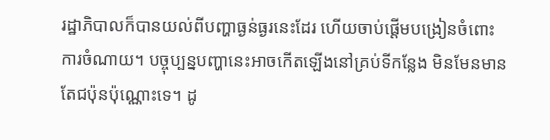រដ្ឋាភិបាលក៏បានយល់ពីបញ្ហាធ្ងន់ធ្ងរនេះដែរ ហើយចាប់ផ្តើមបង្រៀនចំពោះការចំណាយ។ បច្ចុប្បន្នបញ្ហានេះអាចកើតឡើងនៅគ្រប់ទីកន្លែង មិនមែនមានតែជប៉ុនប៉ុណ្ណោះទេ។ ដូ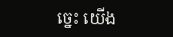ច្នេះ យើង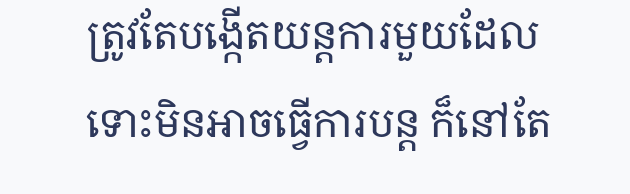ត្រូវតែបង្កើតយន្តការមួយដែលទោះមិនអាចធ្វើការបន្ត ក៏នៅតែ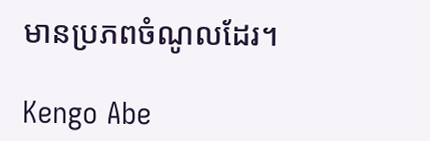មានប្រភពចំណូលដែរ។

Kengo Abe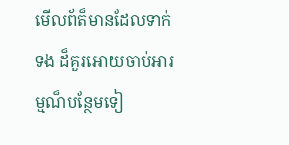មើលព័ត៏មានដែលទាក់ទង ដ៏គួរអោយចាប់អារម្មណ៏បន្ថែមទៀ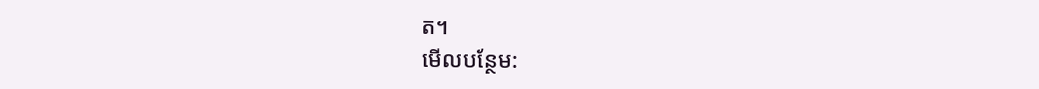ត។
មើលបន្ថែម: